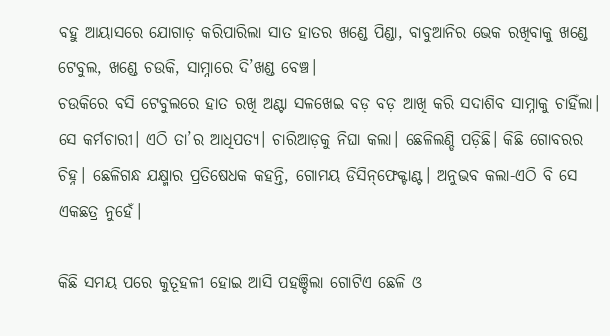ବହୁ ଆୟାସରେ ଯୋଗାଡ଼ କରିପାରିଲା ସାତ ହାତର ଖଣ୍ଡେ ପିଣ୍ଡା, ବାବୁଆନିର ଭେକ ରଖିବାକୁ ଖଣ୍ଡେ ଟେବୁଲ, ଖଣ୍ଡେ ଚଉକି, ସାମ୍ନାରେ ଦି’ଖଣ୍ଡ ବେଞ୍ଚ।
ଚଉକିରେ ବସି ଟେବୁଲରେ ହାତ ରଖି ଅଣ୍ଟା ସଳଖେଇ ବଡ଼ ବଡ଼ ଆଖି କରି ସଦାଶିବ ସାମ୍ନାକୁ ଚାହିଁଲା। ସେ କର୍ମଚାରୀ। ଏଠି ତା’ର ଆଧିପତ୍ୟ। ଚାରିଆଡ଼କୁ ନିଘା କଲା। ଛେଳିଲଣ୍ଡି ପଡ଼ିଛି। କିଛି ଗୋବରର ଚିହ୍ନ। ଛେଳିଗନ୍ଧ ଯକ୍ଷ୍ମାର ପ୍ରତିଷେଧକ କହନ୍ତି, ଗୋମୟ ଡିସିନ୍‌ଫେକ୍ଟାଣ୍ଟ। ଅନୁଭବ କଲା-ଏଠି ବି ସେ ଏକଛତ୍ର ନୁହେଁ।

କିଛି ସମୟ ପରେ କୁତୂହଳୀ ହୋଇ ଆସି ପହଞ୍ଚିଲା ଗୋଟିଏ ଛେଳି ଓ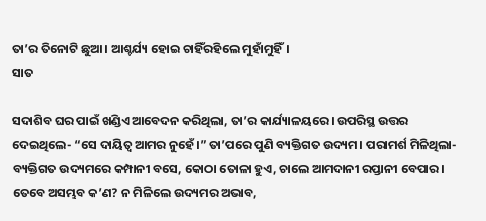ତା’ର ତିନୋଟି ଛୁଆ। ଆଶ୍ଚର୍ଯ୍ୟ ହୋଇ ଚାହିଁରହିଲେ ମୁହାଁମୁହିଁ।
ସାତ

ସଦାଶିବ ଘର ପାଇଁ ଖଣ୍ଡିଏ ଆବେଦନ କରିଥିଲା, ତା’ର କାର୍ଯ୍ୟାଳୟରେ। ଉପରିସ୍ଥ ଉତ୍ତର ଦେଇଥିଲେ- “ସେ ଦାୟିତ୍ବ ଆମର ନୁହେଁ।” ତା’ପରେ ପୁଣି ବ୍ୟକ୍ତିଗତ ଉଦ୍ୟମ। ପରାମର୍ଶ ମିଳିଥିଲା-ବ୍ୟକ୍ତିଗତ ଉଦ୍ୟମରେ କମ୍ପାନୀ ବସେ, କୋଠା ତୋଳା ହୁଏ, ଚାଲେ ଆମଦାନୀ ରପ୍ତାନୀ ବେପାର। ତେବେ ଅସମ୍ଭବ କ’ଣ? ନ ମିଳିଲେ ଉଦ୍ୟମର ଅଭାବ,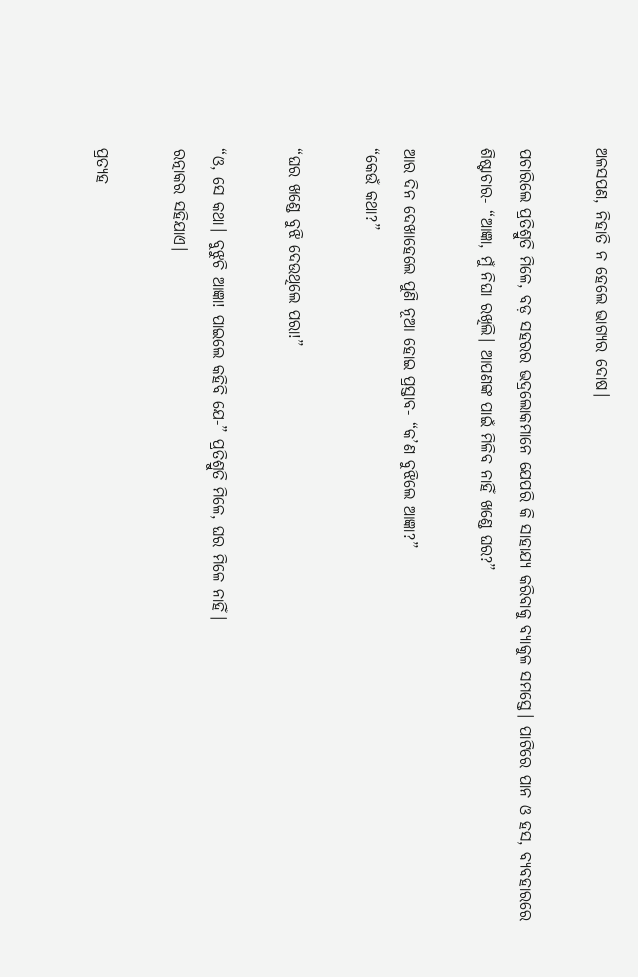ଅଳସପଣ, ନିହାତି ନ ହେଲେ ଭାଗ୍ୟର ଦୋଷ।

ପଚାରିଲେ ପ୍ରତିଶ୍ରୁତି ମିଳେ, ବଡ଼ ସହରର ଭଦ୍ରଲୋକମାନେ ଯେପରି କି ସାହାଯ୍ୟ କରିବାକୁ ବ୍ୟାକୁଳ ସମସ୍ତେ। ପାଟିରେ ପାନ ଓ ହସ, ବ୍ୟବହାରରେ ଶିଷ୍ଟାଚାର- “ଆଜ୍ଞା, ମୁଁ ନିଘା ରଖିଲି। ଆପଣଙ୍କ ପାଇଁ ମିଳିବ ନାହିଁ ଖଣ୍ଡେ ଘର?”

ଆର ଦିନ ଦେଖାହେଲେ ପୁଣି ନୂଆ ହୋଇ ପ୍ରସ୍ତାବ- “କ’ଣ ବୁଝିଲେ ଆଜ୍ଞା?”
“କେଉଁ କଥା?”

“ଘର ଖଣ୍ଡେ ବୁଝି ଦେଉଥିଲେ ପରା!”

“ଓ, ସେ କଥା। ବୁଝୁଚି ଆଜ୍ଞା! ପାଇଲେ କହିବି ଯେ-” ପ୍ରତିଶ୍ରୁତି ମିଳେ, ଘର ମିଳେ ନାହିଁ।
ରତ୍ନାକର ସହିଯାଏ।

ପ୍ରତ୍ୟହ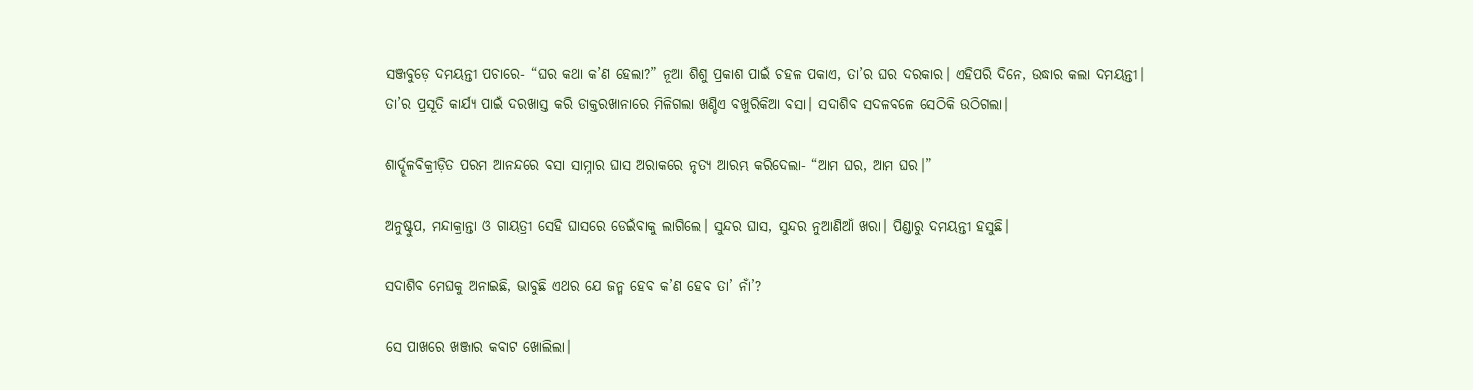ସଞ୍ଜବୁଡ଼େ ଦମୟନ୍ତୀ ପଚାରେ- “ଘର କଥା କ’ଣ ହେଲା?” ନୂଆ ଶିଶୁ ପ୍ରକାଶ ପାଇଁ ଚହଳ ପକାଏ, ତା’ର ଘର ଦରକାର। ଏହିପରି ଦିନେ, ଉଦ୍ଧାର କଲା ଦମୟନ୍ତୀ।
ତା’ର ପ୍ରସୂତି କାର୍ଯ୍ୟ ପାଇଁ ଦରଖାସ୍ତ କରି ଡାକ୍ତରଖାନାରେ ମିଳିଗଲା ଖଣ୍ଡିଏ ବଖୁରିକିଆ ବସା। ସଦାଶିବ ସଦଳବଳେ ସେଠିକି ଉଠିଗଲା।

ଶାର୍ଦ୍ଦୂଳବିକ୍ରୀଡ଼ିତ ପରମ ଆନନ୍ଦରେ ବସା ସାମ୍ନାର ଘାସ ଅରାକରେ ନୃତ୍ୟ ଆରମ୍ଭ କରିଦେଲା- “ଆମ ଘର, ଆମ ଘର।”

ଅନୁଷ୍ଟୁପ, ମନ୍ଦାକ୍ରାନ୍ତା ଓ ଗାୟତ୍ରୀ ସେହି ଘାସରେ ଡେଇଁବାକୁ ଲାଗିଲେ। ସୁନ୍ଦର ଘାସ, ସୁନ୍ଦର ନୁଆଣିଆଁ ଖରା। ପିଣ୍ଡାରୁ ଦମୟନ୍ତୀ ହସୁଛି।

ସଦାଶିବ ମେଘକୁ ଅନାଇଛି, ଭାବୁଛି ଏଥର ଯେ ଜନ୍ମ ହେବ କ’ଣ ହେବ ତା’ ନାଁ’?

ସେ ପାଖରେ ଖଞ୍ଜାର କବାଟ ଖୋଲିଲା।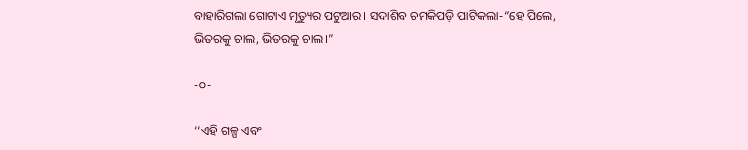ବାହାରିଗଲା ଗୋଟାଏ ମୃତ୍ୟୁର ପଟୁଆର। ସଦାଶିବ ଚମକିପଡ଼ି ପାଟିକଲା-“ହେ ପିଲେ, ଭିତରକୁ ଚାଲ, ଭିତରକୁ ଚାଲ।”

-୦-

‘‘ଏହି ଗଳ୍ପ ଏବଂ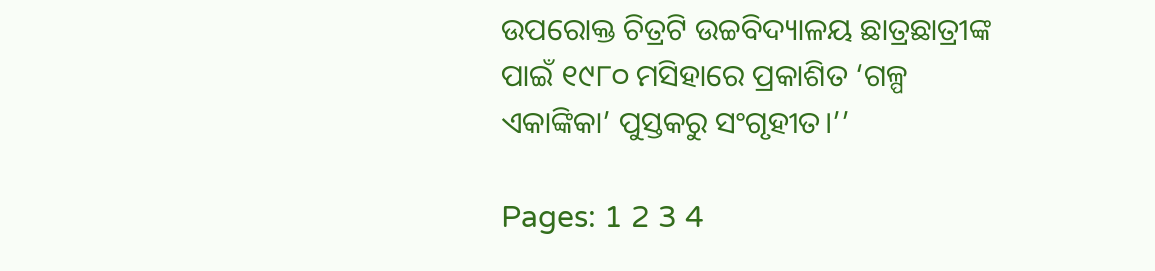ଉପରୋକ୍ତ ଚିତ୍ରଟି ଉଚ୍ଚବିଦ୍ୟାଳୟ ଛାତ୍ରଛାତ୍ରୀଙ୍କ ପାଇଁ ୧୯୮୦ ମସିହାରେ ପ୍ରକାଶିତ ‘ଗଳ୍ପ ଏକାଙ୍କିକା’ ପୁସ୍ତକରୁ ସଂଗୃହୀତ।’’

Pages: 1 2 3 4